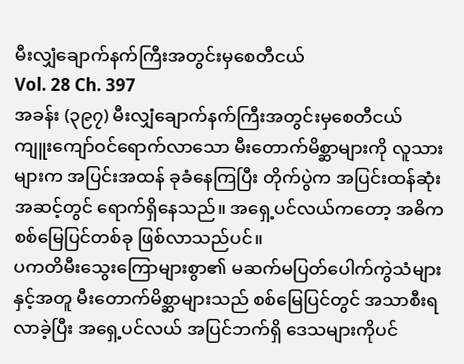မီးလျှံချောက်နက်ကြီးအတွင်းမှစေတီငယ်
Vol. 28 Ch. 397
အခန်း (၃၉၇) မီးလျှံချောက်နက်ကြီးအတွင်းမှစေတီငယ်
ကျူးကျော်ဝင်ရောက်လာသော မီးတောက်မိစ္ဆာများကို လူသားများက အပြင်းအထန် ခုခံနေကြပြီး တိုက်ပွဲက အပြင်းထန်ဆုံးအဆင့်တွင် ရောက်ရှိနေသည်။ အရှေ့ပင်လယ်ကတော့ အဓိကစစ်မြေပြင်တစ်ခု ဖြစ်လာသည်ပင်။
ပကတိမီးသွေးကြောများစွာ၏ မဆက်မပြတ်ပေါက်ကွဲသံများနှင့်အတူ မီးတောက်မိစ္ဆာများသည် စစ်မြေပြင်တွင် အသာစီးရလာခဲ့ပြီး အရှေ့ပင်လယ် အပြင်ဘက်ရှိ ဒေသများကိုပင်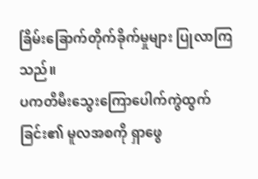ခြိမ်းခြောက်တိုက်ခိုက်မှုများ ပြုလာကြသည်။
ပကတိမီးသွေးကြောပေါက်ကွဲထွက်ခြင်း၏ မူလအစကို ရှာဖွေ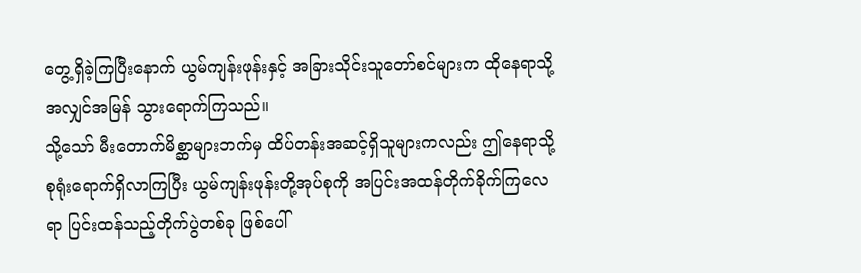တွေ့ရှိခဲ့ကြပြီးနောက် ယွမ်ကျန်းဖုန်းနှင့် အခြားသိုင်းသူတော်စင်များက ထိုနေရာသို့ အလျှင်အမြန် သွားရောက်ကြသည်။
သို့သော် မီးတောက်မိစ္ဆာများဘက်မှ ထိပ်တန်းအဆင့်ရှိသူများကလည်း ဤနေရာသို့ စုရုံးရောက်ရှိလာကြပြီး ယွမ်ကျန်းဖုန်းတို့အုပ်စုကို အပြင်းအထန်တိုက်ခိုက်ကြလေရာ ပြင်းထန်သည့်တိုက်ပွဲတစ်ခု ဖြစ်ပေါ်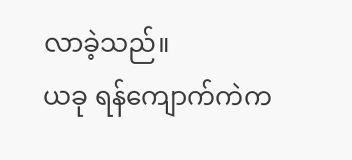လာခဲ့သည်။
ယခု ရန်ကျောက်ကဲက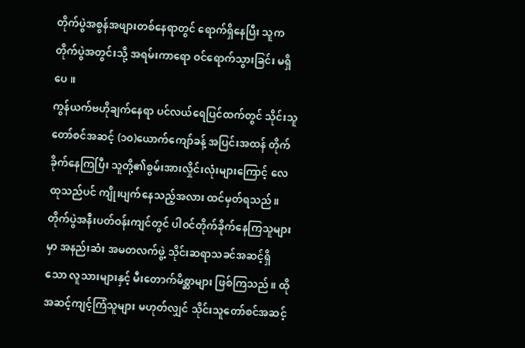တိုက်ပွဲအစွန်အဖျားတစ်နေရာတွင် ရောက်ရှိနေပြီး သူက တိုက်ပွဲအတွင်းသို့ အရမ်းကာရော ဝင်ရောက်သွားခြင်း မရှိပေ။
ကွန်ယက်ဗဟိုချက်နေရာ ပင်လယ်ရေပြင်ထက်တွင် သိုင်းသူတော်စင်အဆင့် (၁၀)ယောက်ကျော်ခန့် အပြင်းအထန် တိုက်ခိုက်နေကြပြီး သူတို့၏စွမ်းအားလှိုင်းလုံးများကြောင့် လေထုသည်ပင် ကျိုးပျက်နေသည့်အလား ထင်မှတ်ရသည်။
တိုက်ပွဲအနီးပတ်ဝန်းကျင်တွင် ပါဝင်တိုက်ခိုက်နေကြသူများမှာ အနည်းဆံး အမတလက်ဖွဲ့ သိုင်းဆရာသခင်အဆင့်ရှိသော လူသားများနှင့် မီးတောက်မိစ္ဆာများ ဖြစ်ကြသည်။ ထိုအဆင့်ကျင့်ကြံသူများ မဟုတ်လျှင် သိုင်းသူတော်စင်အဆင့်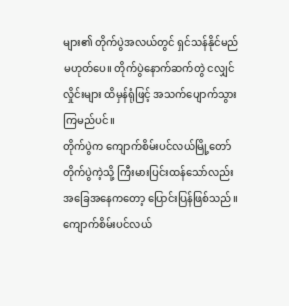များ၏ တိုက်ပွဲအလယ်တွင် ရှင်သန်နိုင်မည် မဟုတ်ပေ။ တိုက်ပွဲနောက်ဆက်တွဲ ငလျှင်လှိုင်းများ ထိမှန်ရုံဖြင့် အသက်ပျောက်သွားကြမည်ပင်။
တိုက်ပွဲက ကျောက်စိမ်းပင်လယ်မြို့တော်တိုက်ပွဲကဲ့သို့ ကြီးမားပြင်းထန်သော်လည်း အခြေအနေကတော့ ပြောင်းပြန်ဖြစ်သည်။
ကျောက်စိမ်းပင်လယ်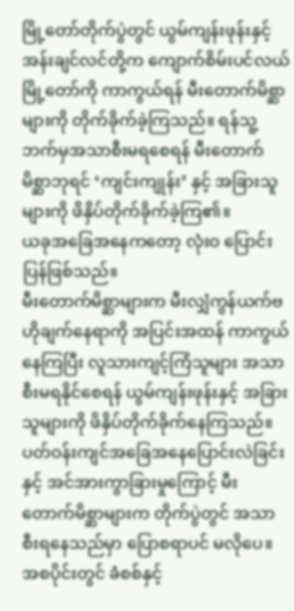မြို့တော်တိုက်ပွဲတွင် ယွမ်ကျန်းဖုန်းနှင့် အန်းချင်လင်တို့က ကျောက်စိမ်းပင်လယ်မြို့တော်ကို ကာကွယ်ရန် မီးတောက်မိစ္ဆာများကို တိုက်ခိုက်ခဲ့ကြသည်။ ရန်သူ့ဘက်မှအသာစီးမရစေရန် မီးတောက်မိစ္ဆာဘုရင် ‘ကျင်းကျုန်း’ နှင့် အခြားသူများကို ဖိနှိပ်တိုက်ခိုက်ခဲ့ကြ၏။
ယခုအခြေအနေကတော့ လုံးဝ ပြောင်းပြန်ဖြစ်သည်။
မီးတောက်မိစ္ဆာများက မီးလျှံကွန်ယက်ဗဟိုချက်နေရာကို အပြင်းအထန် ကာကွယ်နေကြပြီး လူသားကျင့်ကြံသူများ အသာစီးမရနိုင်စေရန် ယွမ်ကျန်းဖုန်းနှင့် အခြားသူများကို ဖိနှိပ်တိုက်ခိုက်နေကြသည်။
ပတ်ဝန်းကျင်အခြေအနေပြောင်းလဲခြင်းနှင့် အင်အားကွာခြားမှုကြောင့် မီးတောက်မိစ္ဆာများက တိုက်ပွဲတွင် အသာစီးရနေသည်မှာ ပြောစရာပင် မလိုပေ။
အစပိုင်းတွင် ခံစစ်နှင့်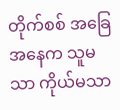တိုက်စစ် အခြေအနေက သူမသာ ကိုယ်မသာ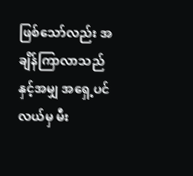ဖြစ်သော်လည်း အချိန်ကြာလာသည်နှင့်အမျှ အရှေ့ပင်လယ်မှ မီး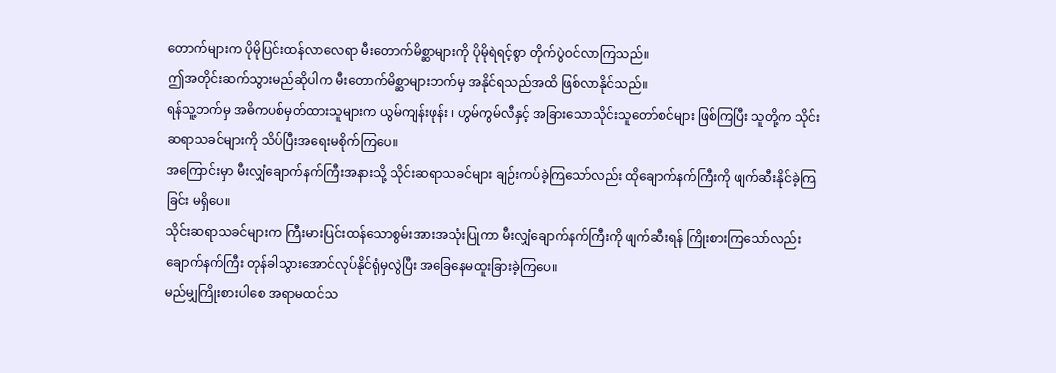တောက်များက ပိုမိုပြင်းထန်လာလေရာ မီးတောက်မိစ္ဆာများကို ပိုမိုရဲရင့်စွာ တိုက်ပွဲဝင်လာကြသည်။
ဤအတိုင်းဆက်သွားမည်ဆိုပါက မီးတောက်မိစ္ဆာများဘက်မှ အနိုင်ရသည်အထိ ဖြစ်လာနိုင်သည်။
ရန်သူ့ဘက်မှ အဓိကပစ်မှတ်ထားသူများက ယွမ်ကျန်းဖုန်း ၊ ဟွမ်ကွမ်လီနှင့် အခြားသောသိုင်းသူတော်စင်များ ဖြစ်ကြပြီး သူတို့က သိုင်းဆရာသခင်များကို သိပ်ပြီးအရေးမစိုက်ကြပေ။
အကြောင်းမှာ မီးလျှံချောက်နက်ကြီးအနားသို့ သိုင်းဆရာသခင်များ ချဉ်းကပ်ခဲ့ကြသော်လည်း ထိုချောက်နက်ကြီးကို ဖျက်ဆီးနိုင်ခဲ့ကြခြင်း မရှိပေ။
သိုင်းဆရာသခင်များက ကြီးမားပြင်းထန်သောစွမ်းအားအသုံးပြုကာ မီးလျှံချောက်နက်ကြီးကို ဖျက်ဆီးရန် ကြိုးစားကြသော်လည်း ချောက်နက်ကြီး တုန်ခါသွားအောင်လုပ်နိုင်ရုံမှလွဲပြီး အခြေနေမထူးခြားခဲ့ကြပေ။
မည်မျှကြိုးစားပါစေ အရာမထင်သ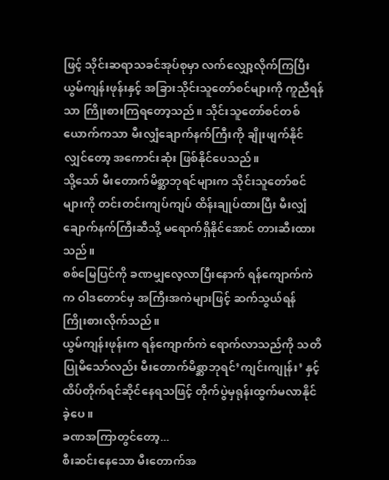ဖြင့် သိုင်းဆရာသခင်အုပ်စုမှာ လက်လျှော့လိုက်ကြပြီး ယွမ်ကျန်းဖုန်းနှင့် အခြားသိုင်းသူတော်စင်များကို ကူညီရန်သာ ကြိုးစားကြရတော့သည်။ သိုင်းသူတော်စင်တစ်ယောက်ကသာ မီးလျှံချောက်နက်ကြီးကို ချိုးဖျက်နိုင်လျှင်တော့ အကောင်းဆုံး ဖြစ်နိုင်ပေသည်။
သို့သော် မီးတောက်မိစ္ဆာဘုရင်များက သိုင်းသူတော်စင်များကို တင်းတင်းကျပ်ကျပ် ထိန်းချုပ်ထားပြီး မီးလျှံချောက်နက်ကြီးဆီသို့ မရောက်ရှိနိုင်အောင် တားဆီးထားသည်။
စစ်မြေပြင်ကို ခဏမျှလေ့လာပြီးနောက် ရန်ကျောက်ကဲက ဝါဒတောင်မှ အကြီးအကဲများဖြင့် ဆက်သွယ်ရန် ကြိုးစားလိုက်သည်။
ယွမ်ကျန်းဖုန်းက ရန်ကျောက်ကဲ ရောက်လာသည်ကို သတိပြုမိသော်လည်း မီးတောက်မိစ္ဆာဘုရင်’ကျင်းကျုန်း’ နှင့် ထိပ်တိုက်ရင်ဆိုင်နေရသဖြင့် တိုက်ပွဲမှရုန်းထွက်မလာနိုင်ခဲ့ပေ။
ခဏအကြာတွင်တော့...
စီးဆင်းနေသော မီးတောက်အ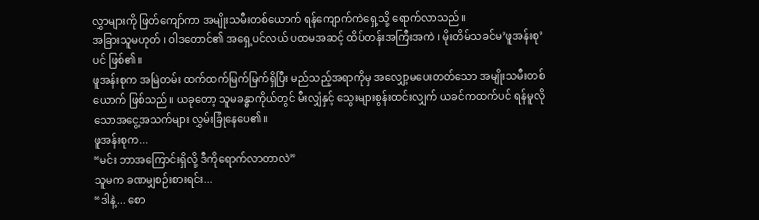လွှာများကို ဖြတ်ကျော်ကာ အမျိုးသမီးတစ်ယောက် ရန်ကျောက်ကဲရှေ့သို့ ရောက်လာသည်။
အခြားသူမဟုတ် ၊ ဝါဒတောင်၏ အရှေ့ပင်လယ် ပထမအဆင့် ထိပ်တန်းအကြီးအကဲ ၊ မိုးတိမ်သခင်မ’ဖူအန်းစု’ ပင် ဖြစ်၏။
ဖူအန်းစုက အမြဲတမ်း ထက်ထက်မြက်မြက်ရှိပြီး မည်သည့်အရာကိုမှ အလျှော့မပေးတတ်သော အမျိုးသမီးတစ်ယောက် ဖြစ်သည်။ ယခုတော့ သူမခန္ဓာကိုယ်တွင် မီးလျှံနှင့် သွေးများစွန်းထင်းလျှက် ယခင်ကထက်ပင် ရန်မူလိုသောအငွေ့အသက်များ လွှမ်းခြုံနေပေ၏။
ဖူအန်းစုက...
“မင်း ဘာအကြောင်းရှိလို့ ဒီကိုရောက်လာတာလဲ”
သူမက ခဏမျှစဉ်းစားရင်း...
“ဒါနဲ့... စော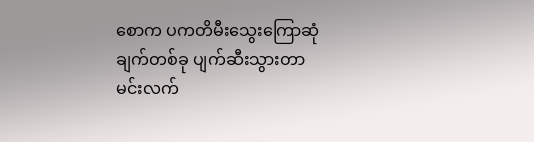စောက ပကတိမီးသွေးကြောဆုံချက်တစ်ခု ပျက်ဆီးသွားတာ မင်းလက်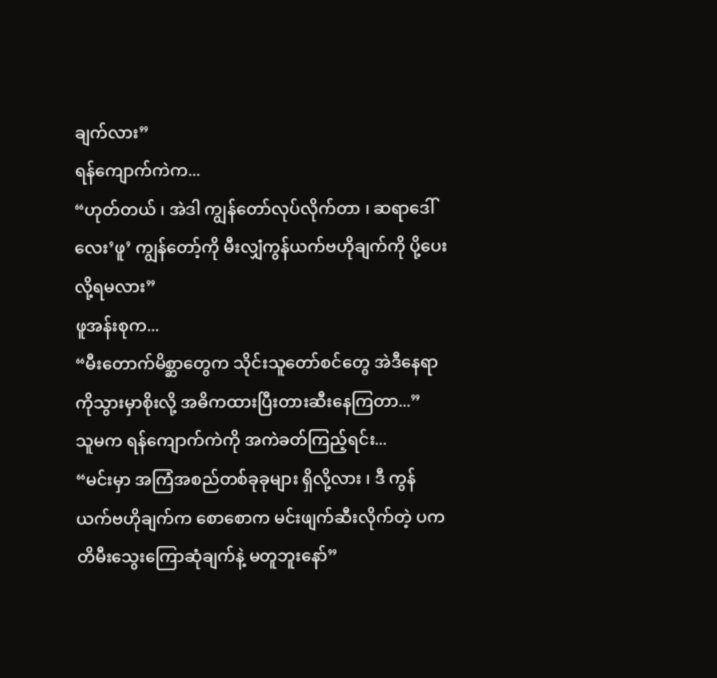ချက်လား”
ရန်ကျောက်ကဲက...
“ဟုတ်တယ် ၊ အဲဒါ ကျွန်တော်လုပ်လိုက်တာ ၊ ဆရာဒေါ်လေး’ဖူ’ ကျွန်တော့်ကို မီးလျှံကွန်ယက်ဗဟိုချက်ကို ပို့ပေးလို့ရမလား”
ဖူအန်းစုက...
“မီးတောက်မိစ္ဆာတွေက သိုင်းသူတော်စင်တွေ အဲဒီနေရာကိုသွားမှာစိုးလို့ အဓိကထားပြီးတားဆီးနေကြတာ...”
သူမက ရန်ကျောက်ကဲကို အကဲခတ်ကြည့်ရင်း...
“မင်းမှာ အကြံအစည်တစ်ခုခုများ ရှိလို့လား ၊ ဒီ ကွန်ယက်ဗဟိုချက်က စောစောက မင်းဖျက်ဆီးလိုက်တဲ့ ပကတိမီးသွေးကြောဆုံချက်နဲ့ မတူဘူးနော်”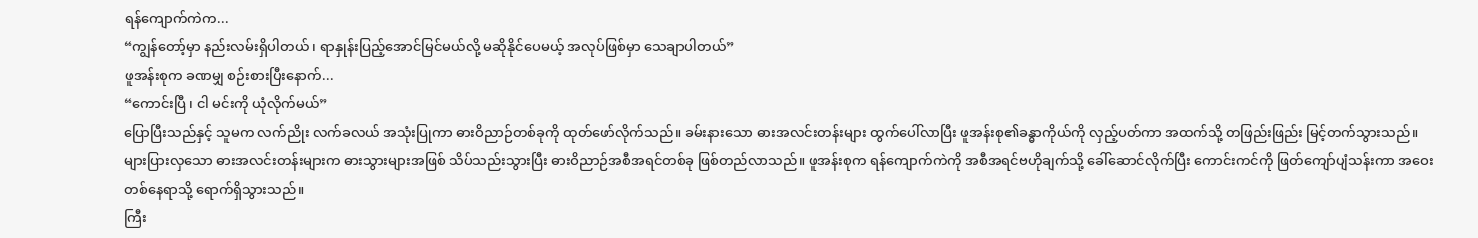ရန်ကျောက်ကဲက...
“ကျွန်တော့်မှာ နည်းလမ်းရှိပါတယ် ၊ ရာနှုန်းပြည့်အောင်မြင်မယ်လို့ မဆိုနိုင်ပေမယ့် အလုပ်ဖြစ်မှာ သေချာပါတယ်”
ဖူအန်းစုက ခဏမျှ စဉ်းစားပြီးနောက်...
“ကောင်းပြီ ၊ ငါ မင်းကို ယုံလိုက်မယ်”
ပြောပြီးသည်နှင့် သူမက လက်ညိုး လက်ခလယ် အသုံးပြုကာ ဓားဝိညာဉ်တစ်ခုကို ထုတ်ဖော်လိုက်သည်။ ခမ်းနားသော ဓားအလင်းတန်းများ ထွက်ပေါ်လာပြီး ဖူအန်းစု၏ခန္ဓာကိုယ်ကို လှည့်ပတ်ကာ အထက်သို့ တဖြည်းဖြည်း မြင့်တက်သွားသည်။
များပြားလှသော ဓားအလင်းတန်းများက ဓားသွားများအဖြစ် သိပ်သည်းသွားပြီး ဓားဝိညာဉ်အစီအရင်တစ်ခု ဖြစ်တည်လာသည်။ ဖူအန်းစုက ရန်ကျောက်ကဲကို အစီအရင်ဗဟိုချက်သို့ ခေါ်ဆောင်လိုက်ပြီး ကောင်းကင်ကို ဖြတ်ကျော်ပျံသန်းကာ အဝေးတစ်နေရာသို့ ရောက်ရှိသွားသည်။
ကြီး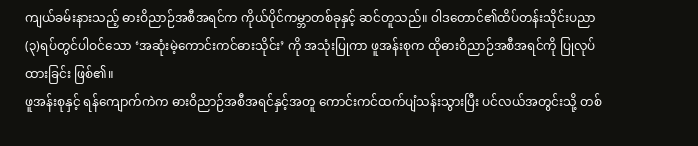ကျယ်ခမ်းနားသည့် ဓားဝိညာဉ်အစီအရင်က ကိုယ်ပိုင်ကမ္ဘာတစ်ခုနှင့် ဆင်တူသည်။ ဝါဒတောင်၏ထိပ်တန်းသိုင်းပညာ (၃)ရပ်တွင်ပါဝင်သော ‘အဆုံးမဲ့ကောင်းကင်ဓားသိုင်း’ ကို အသုံးပြုကာ ဖူအန်းစုက ထိုဓားဝိညာဉ်အစီအရင်ကို ပြုလုပ်ထားခြင်း ဖြစ်၏။
ဖူအန်းစုနှင့် ရန်ကျောက်ကဲက ဓားဝိညာဉ်အစီအရင်နှင့်အတူ ကောင်းကင်ထက်ပျံသန်းသွားပြီး ပင်လယ်အတွင်းသို့ တစ်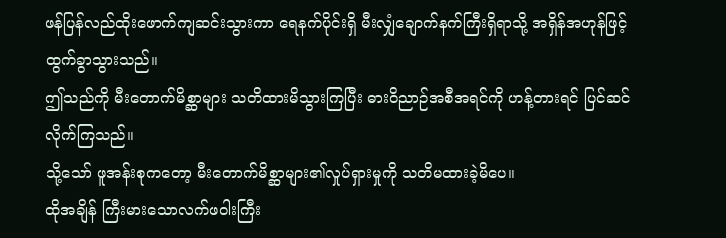ဖန်ပြန်လည်ထိုးဖောက်ကျဆင်းသွားကာ ရေနက်ပိုင်းရှိ မီးလျှံချောက်နက်ကြီးရှိရာသို့ အရှိန်အဟုန်ဖြင့် ထွက်ခွာသွားသည်။
ဤသည်ကို မီးတောက်မိစ္ဆာများ သတိထားမိသွားကြပြီး ဓားဝိညာဉ်အစီအရင်ကို ဟန့်တားရင် ပြင်ဆင်လိုက်ကြသည်။
သို့သော် ဖူအန်းစုကတော့ မီးတောက်မိစ္ဆာများ၏လှုပ်ရှားမှုကို သတိမထားခဲ့မိပေ။
ထိုအချိန် ကြီးမားသောလက်ဖဝါးကြီး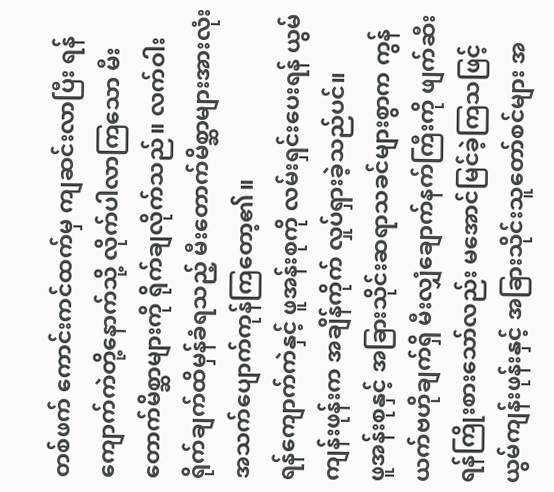တစ်ဖက် ကောင်းကင်ထက်မှ ကျဆင်းလာပြီး ရန်ကျောက်ကဲတို့နောက်သို့ လိုက်ပါလာကြသော မီးတောက်မိစ္ဆာများကို ရိုက်ချလိုက်သည်။ လက်ဝါးရိုက်ချက်ထိမှန်ခံရသည့် မီးတောက်မိစ္ဆာများအားလုံး အသက်ပျောက်ကုန်ကြတော့၏။
ရန်ကျောက်ကဲနှင့် ဖူအန်းစုကို လမ်းရှင်းပေးရန် ယွမ်ကျန်းဖုန်းက အချိန်ကိုက် လှုပ်ရှားခဲ့သည်ပင်။
ဖူအန်းစုနှင့် အခြားသိုင်းဆရာသခင်များစွာက ကွန်ယက်ဗဟိုချက်ရှိ မီးလျှံချောက်နက်ကြီးကို ဖျက်ဆီးရန်ကြိုးစားသော်လည်း မအောင်မြင်ခဲ့ကြသဖြင့် ယွမ်ကျန်းဖုန်းနှင့် အခြားသိုင်းသူတော်စင်များ အ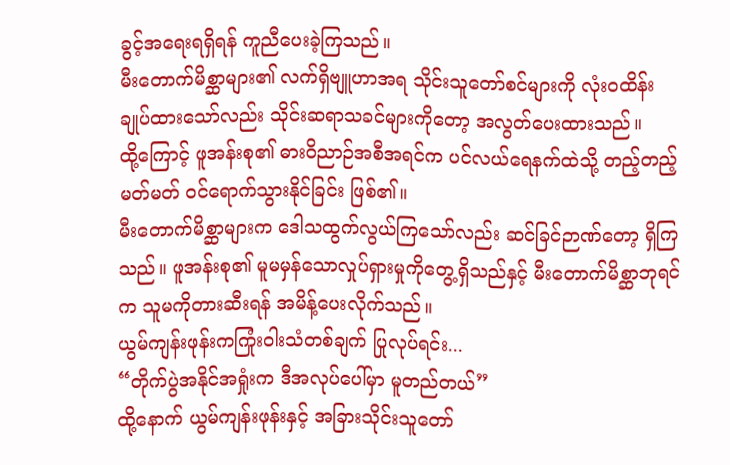ခွင့်အရေးရရှိရန် ကူညီပေးခဲ့ကြသည်။
မီးတောက်မိစ္ဆာများ၏ လက်ရှိဗျူဟာအရ သိုင်းသူတော်စင်များကို လုံးဝထိန်းချုပ်ထားသော်လည်း သိုင်းဆရာသခင်များကိုတော့ အလွတ်ပေးထားသည်။
ထို့ကြောင့် ဖူအန်းစု၏ ဓားဝိညာဉ်အစီအရင်က ပင်လယ်ရေနက်ထဲသို့ တည့်တည့်မတ်မတ် ဝင်ရောက်သွားနိုင်ခြင်း ဖြစ်၏။
မီးတောက်မိစ္ဆာများက ဒေါသထွက်လွယ်ကြသော်လည်း ဆင်ခြင်ဉာဏ်တော့ ရှိကြသည်။ ဖူအန်းစု၏ မူမမှန်သောလှုပ်ရှားမှုကိုတွေ့ရှိသည်နှင့် မီးတောက်မိစ္ဆာဘုရင်က သူမကိုတားဆီးရန် အမိန့်ပေးလိုက်သည်။
ယွမ်ကျန်းဖုန်းကကြုံးဝါးသံတစ်ချက် ပြုလုပ်ရင်း...
“တိုက်ပွဲအနိုင်အရှုံးက ဒီအလုပ်ပေါ်မှာ မူတည်တယ်”
ထို့နောက် ယွမ်ကျန်းဖုန်းနှင့် အခြားသိုင်းသူတော်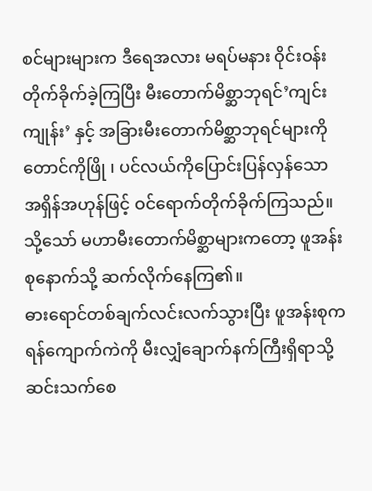စင်များများက ဒီရေအလား မရပ်မနား ဝိုင်းဝန်းတိုက်ခိုက်ခဲ့ကြပြီး မီးတောက်မိစ္ဆာဘုရင်’ကျင်းကျုန်း’ နှင့် အခြားမီးတောက်မိစ္ဆာဘုရင်များကို တောင်ကိုဖြို ၊ ပင်လယ်ကိုပြောင်းပြန်လှန်သော အရှိန်အဟုန်ဖြင့် ဝင်ရောက်တိုက်ခိုက်ကြသည်။
သို့သော် မဟာမီးတောက်မိစ္ဆာများကတော့ ဖူအန်းစုနောက်သို့ ဆက်လိုက်နေကြ၏။
ဓားရောင်တစ်ချက်လင်းလက်သွားပြီး ဖူအန်းစုက ရန်ကျောက်ကဲကို မီးလျှံချောက်နက်ကြီးရှိရာသို့ ဆင်းသက်စေ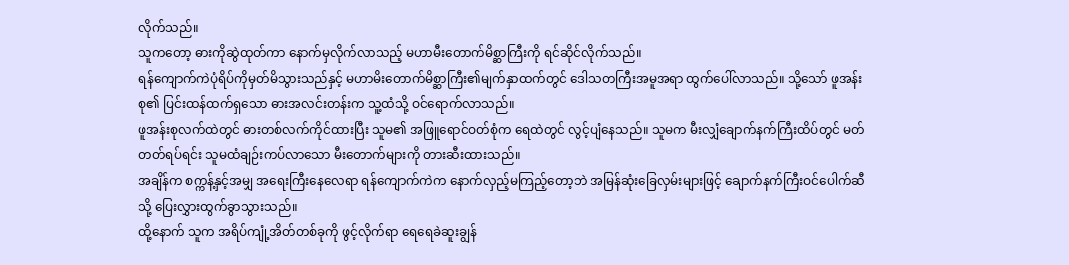လိုက်သည်။
သူကတော့ ဓားကိုဆွဲထုတ်ကာ နောက်မှလိုက်လာသည့် မဟာမီးတောက်မိစ္ဆာကြီးကို ရင်ဆိုင်လိုက်သည်။
ရန်ကျောက်ကဲပုံရိပ်ကိုမှတ်မိသွားသည်နှင့် မဟာမိးတောက်မိစ္ဆာကြီး၏မျက်နှာထက်တွင် ဒေါသတကြီးအမူအရာ ထွက်ပေါ်လာသည်။ သို့သော် ဖူအန်းစု၏ ပြင်းထန်ထက်ရှသော ဓားအလင်းတန်းက သူ့ထံသို့ ဝင်ရောက်လာသည်။
ဖူအန်းစုလက်ထဲတွင် ဓားတစ်လက်ကိုင်ထားပြီး သူမ၏ အဖြူရောင်ဝတ်စုံက ရေထဲတွင် လွင့်ပျံနေသည်။ သူမက မီးလျှံချောက်နက်ကြီးထိပ်တွင် မတ်တတ်ရပ်ရင်း သူမထံချဉ်းကပ်လာသော မီးတောက်များကို တားဆီးထားသည်။
အချိန်က စက္ကန့်နှင့်အမျှ အရေးကြီးနေလေရာ ရန်ကျောက်ကဲက နောက်လှည့်မကြည့်တော့ဘဲ အမြန်ဆုံးခြေလှမ်းများဖြင့် ချောက်နက်ကြီးဝင်ပေါက်ဆီသို့ ပြေးလွှားထွက်ခွာသွားသည်။
ထို့နောက် သူက အရိပ်ကျုံ့အိတ်တစ်ခုကို ဖွင့်လိုက်ရာ ရေရေခဲဆူးချွန်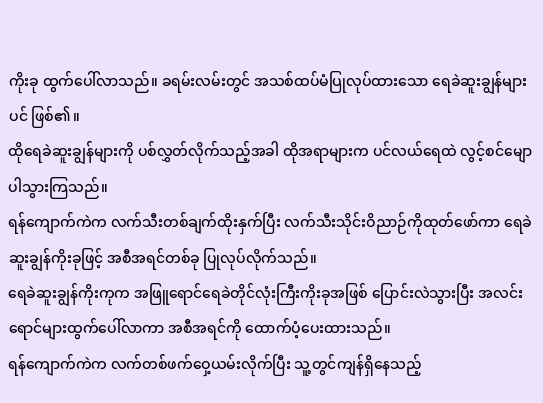ကိုးခု ထွက်ပေါ်လာသည်။ ခရမ်းလမ်းတွင် အသစ်ထပ်မံပြုလုပ်ထားသော ရေခဲဆူးချွန်များပင် ဖြစ်၏။
ထိုရေခဲဆူးချွန်များကို ပစ်လွှတ်လိုက်သည့်အခါ ထိုအရာများက ပင်လယ်ရေထဲ လွင့်စင်မျောပါသွားကြသည်။
ရန်ကျောက်ကဲက လက်သီးတစ်ချက်ထိုးနှက်ပြီး လက်သီးသိုင်းဝိညာဉ်ကိုထုတ်ဖော်ကာ ရေခဲဆူးချွန်ကိုးခုဖြင့် အစီအရင်တစ်ခု ပြုလုပ်လိုက်သည်။
ရေခဲဆူးချွန်ကိုးကုက အဖြူရောင်ရေခဲတိုင်လုံးကြီးကိုးခုအဖြစ် ပြောင်းလဲသွားပြီး အလင်းရောင်များထွက်ပေါ်လာကာ အစီအရင်ကို ထောက်ပံ့ပေးထားသည်။
ရန်ကျောက်ကဲက လက်တစ်ဖက်ဝှေ့ယမ်းလိုက်ပြီး သူ့တွင်ကျန်ရှိနေသည့်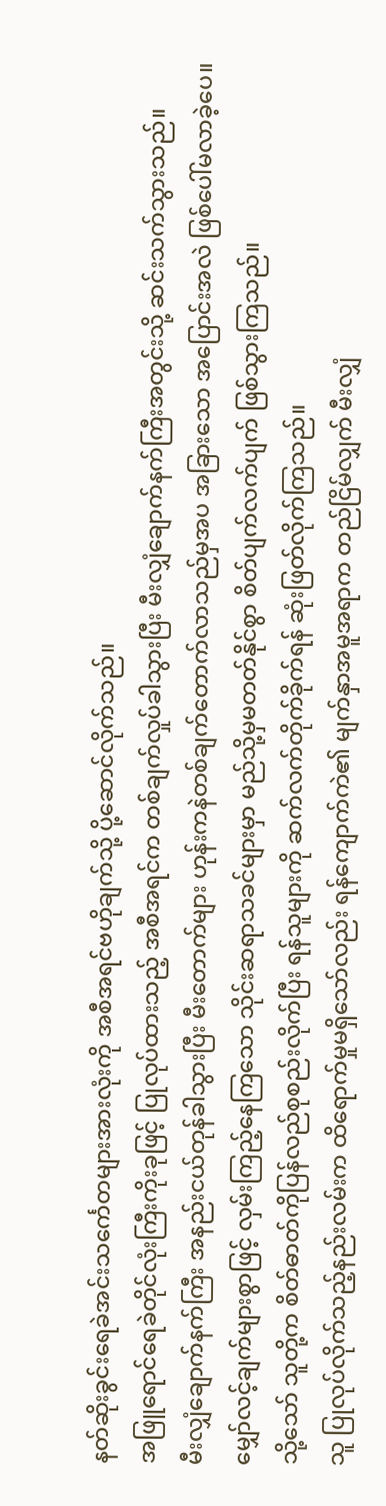နတ်ဆိုးခွင်းရေခဲအင်းသင်္ကေတများအားလုံးကို အစီအရင်ဗဟိုချက်သို့ ပို့ဆောင်လိုက်သည်။
အဖြူရောင်ရေခဲတိုင်လုံးကြီးကိုးခုဖြင့် ပြုလုပ်ထားသည့် အစီအရင်က တစ်ချက်လှုပ်ခါသွားပြီး မီးလျှံချောက်နက်ကြီးအတွင်းသို့ ဆင်းသက်သွားသည်။
မီးလျှံချောက်နက်ကြီး အနည်းငယ်တုန်ခါသွားပြီး မီးတောက်များ ဟုန်းကနဲတစ်ချက်တောက်လာသည်မှအပ အခြားသော အပြောင်းအလဲ ဖြစ်ပေါ်မလာခဲ့ပေ။
မျှော်လင့်ချက်များစွာဖြင့် လှမ်းကြည့်နေကြသော သိုင်းဆရာသခင်များမှာ မည်သို့မှမတတ်နိုင်စွာ စိတ်ပျက်လက်ပျက် ဖြစ်သွားကြသည်။
သို့သော် သူတို့က စိတ်ဓာတ်ကိုပြန်လည်စုစည်းလိုက်ပြီး ရန်သူများကို ဆက်လက်တိုက်ခိုက်ရန် ဆုံးဖြတ်လိုက်ကြသည်။
သူ ပြုလုပ်လိုက်သည့်နည်းလမ်းက ထိရောက်မှုမရှိသော်လည်း ရန်ကျောက်ကဲ၏ မျက်နှာအမူအရာက တည်ငြိမ်လျှက် မီးလျှံ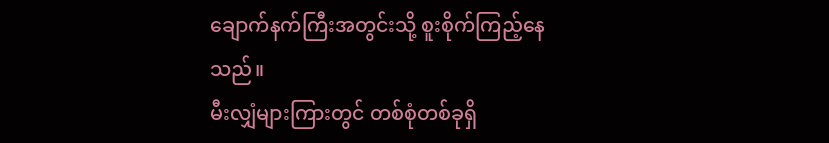ချောက်နက်ကြီးအတွင်းသို့ စူးစိုက်ကြည့်နေသည်။
မီးလျှံများကြားတွင် တစ်စုံတစ်ခုရှိ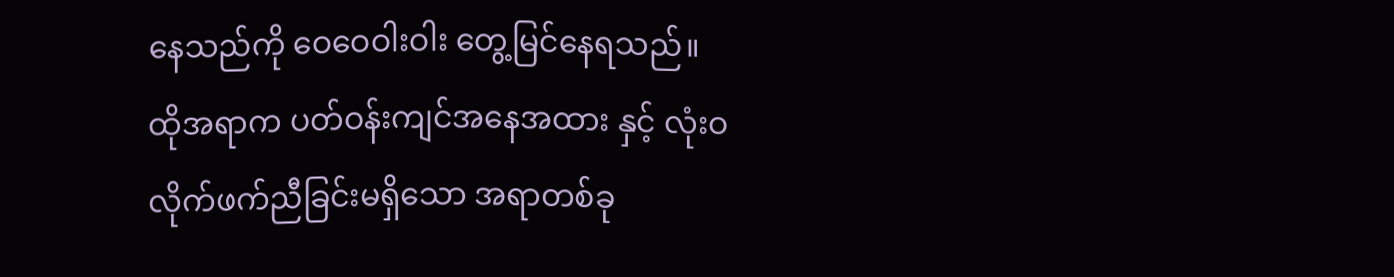နေသည်ကို ဝေဝေဝါးဝါး တွေ့မြင်နေရသည်။
ထိုအရာက ပတ်ဝန်းကျင်အနေအထား နှင့် လုံးဝ လိုက်ဖက်ညီခြင်းမရှိသော အရာတစ်ခု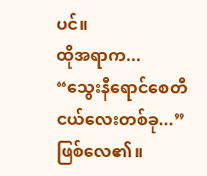ပင်။
ထိုအရာက...
“သွေးနီရောင်စေတီငယ်လေးတစ်ခု...” ဖြစ်လေ၏။